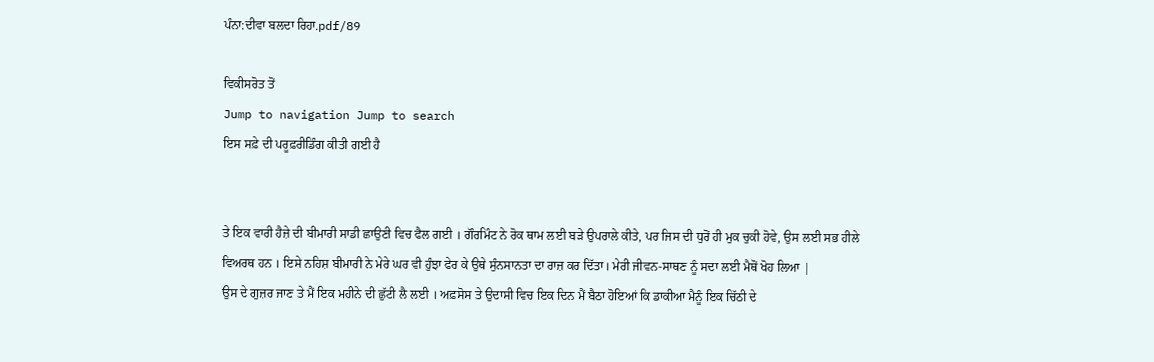ਪੰਨਾ:ਦੀਵਾ ਬਲਦਾ ਰਿਹਾ.pdf/89

ਵਿਕੀਸਰੋਤ ਤੋਂ
Jump to navigation Jump to search
ਇਸ ਸਫ਼ੇ ਦੀ ਪਰੂਫ਼ਰੀਡਿੰਗ ਕੀਤੀ ਗਈ ਹੈ


ਤੇ ਇਕ ਵਾਰੀ ਹੈਜ਼ੇ ਦੀ ਬੀਮਾਰੀ ਸਾਡੀ ਛਾਉਣੀ ਵਿਚ ਫੈਲ ਗਈ । ਗੌਰਮਿੰਟ ਨੇ ਰੋਕ ਥਾਮ ਲਈ ਬੜੇ ਉਪਰਾਲੇ ਕੀਤੇ, ਪਰ ਜਿਸ ਦੀ ਧੁਰੋਂ ਹੀ ਮੁਕ ਚੁਕੀ ਹੋਵੇ, ਉਸ ਲਈ ਸਭ ਹੀਲੇ ਵਿਅਰਥ ਹਨ । ਇਸੇ ਨਹਿਸ਼ ਬੀਮਾਰੀ ਨੇ ਮੇਰੇ ਘਰ ਵੀ ਹੁੰਝਾ ਫੇਰ ਕੇ ਉਥੇ ਸੁੰਨਸਾਨਤਾ ਦਾ ਰਾਜ਼ ਕਰ ਦਿੱਤਾ। ਮੇਰੀ ਜੀਵਨ-ਸਾਥਣ ਨੂੰ ਸਦਾ ਲਈ ਮੈਥੋਂ ਖੋਹ ਲਿਆ |
ਉਸ ਦੇ ਗੁਜ਼ਰ ਜਾਣ ਤੇ ਮੈਂ ਇਕ ਮਹੀਨੇ ਦੀ ਛੁੱਟੀ ਲੈ ਲਈ । ਅਫ਼ਸੋਸ ਤੇ ਉਦਾਸੀ ਵਿਚ ਇਕ ਦਿਨ ਮੈਂ ਬੈਠਾ ਹੋਇਆਂ ਕਿ ਡਾਕੀਆ ਮੈਨੂੰ ਇਕ ਚਿੱਠੀ ਦੇ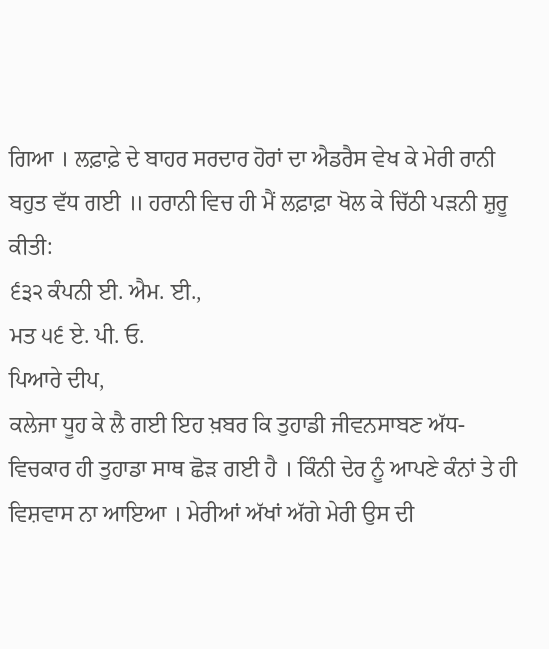ਗਿਆ । ਲਫ਼ਾਫ਼ੇ ਦੇ ਬਾਹਰ ਸਰਦਾਰ ਹੋਰਾਂ ਦਾ ਐਡਰੈਸ ਵੇਖ ਕੇ ਮੇਰੀ ਰਾਨੀ ਬਹੁਤ ਵੱਧ ਗਈ ॥ ਹਰਾਨੀ ਵਿਚ ਹੀ ਮੈਂ ਲਫ਼ਾਫ਼ਾ ਖੋਲ ਕੇ ਚਿੱਠੀ ਪੜਨੀ ਸ਼ੁਰੂ ਕੀਤੀ:
੬੩੨ ਕੰਪਨੀ ਈ. ਐਮ. ਈ.,
ਮਤ ੫੬ ਏ. ਪੀ. ਓ.
ਪਿਆਰੇ ਦੀਪ,
ਕਲੇਜਾ ਧੂਹ ਕੇ ਲੈ ਗਈ ਇਹ ਖ਼ਬਰ ਕਿ ਤੁਹਾਡੀ ਜੀਵਨਸਾਬਣ ਅੱਧ-ਵਿਚਕਾਰ ਹੀ ਤੁਹਾਡਾ ਸਾਥ ਛੋੜ ਗਈ ਹੈ । ਕਿੰਨੀ ਦੇਰ ਨੂੰ ਆਪਣੇ ਕੰਨਾਂ ਤੇ ਹੀ ਵਿਸ਼ਵਾਸ ਨਾ ਆਇਆ । ਮੇਰੀਆਂ ਅੱਖਾਂ ਅੱਗੇ ਮੇਰੀ ਉਸ ਦੀ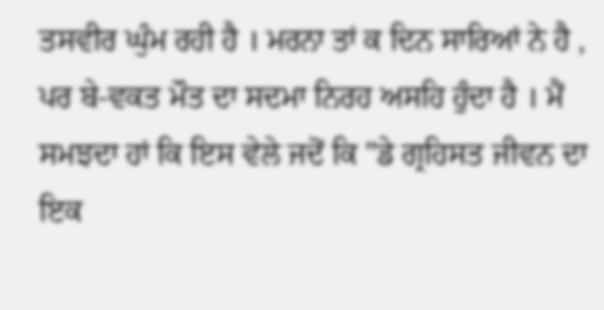ਤਸਵੀਰ ਘੁੰਮ ਰਹੀ ਹੈ । ਮਰਨਾ ਤਾਂ ਕ ਦਿਨ ਸਾਰਿਆਂ ਨੇ ਹੈ , ਪਰ ਬੇ-ਵਕਤ ਮੌਤ ਦਾ ਸਦਮਾ ਨਿਰਹ ਅਸਹਿ ਹੁੰਦਾ ਹੈ । ਮੈਂ ਸਮਝਦਾ ਹਾਂ ਕਿ ਇਸ ਵੇਲੇ ਜਦੋਂ ਕਿ "ਡੇ ਗ੍ਰਹਿਸਤ ਜੀਵਨ ਦਾ ਇਕ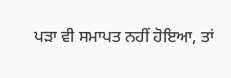ਪੜਾ ਵੀ ਸਮਾਪਤ ਨਹੀਂ ਹੋਇਆ, ਤਾਂ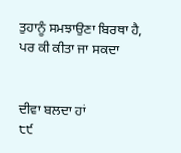ਤੁਹਾਨੂੰ ਸਮਝਾਉਣਾ ਬਿਰਥਾ ਹੈ, ਪਰ ਕੀ ਕੀਤਾ ਜਾ ਸਕਦਾ


ਦੀਵਾ ਬਲਦਾ ਹਾਂ
੮੯